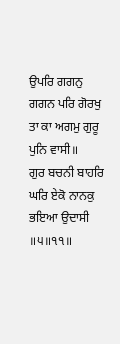ਉਪਰਿ ਗਗਨੁ ਗਗਨ ਪਰਿ ਗੋਰਖੁ
ਤਾ ਕਾ ਅਗਮੁ ਗੁਰੂ ਪੁਨਿ ਵਾਸੀ॥
ਗੁਰ ਬਚਨੀ ਬਾਹਰਿ ਘਰਿ ਏਕੋ ਨਾਨਕੁ ਭਇਆ ਉਦਾਸੀ ॥੫॥੧੧॥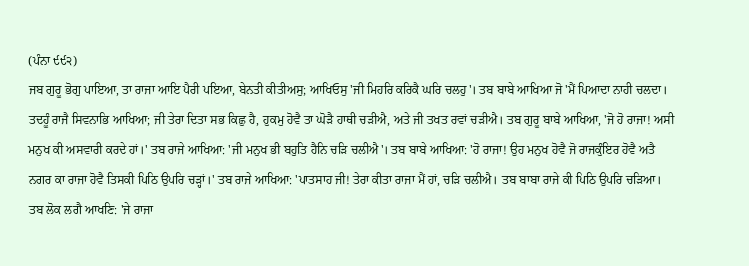(ਪੰਨਾ ੯੯੨)
ਜਬ ਗੁਰੂ ਭੋਗੁ ਪਾਇਆ, ਤਾ ਰਾਜਾ ਆਇ ਪੈਰੀ ਪਇਆ, ਬੇਨਤੀ ਕੀਤੀਅਸੁ; ਆਖਿਓਸੁ 'ਜੀ ਮਿਹਰਿ ਕਰਿਕੈ ਘਰਿ ਚਲਹੁ'। ਤਬ ਬਾਬੇ ਆਖਿਆ ਜੋ 'ਮੈਂ ਪਿਆਦਾ ਨਾਹੀ ਚਲਦਾ। ਤਦਹੂੰ ਰਾਜੈ ਸਿਵਨਾਭਿ ਆਖਿਆ; ਜੀ ਤੇਰਾ ਦਿਤਾ ਸਭ ਕਿਛੁ ਹੈ, ਹੁਕਮੁ ਹੋਵੈ ਤਾ ਘੋੜੈ ਹਾਥੀ ਚੜੀਐ, ਅਤੇ ਜੀ ਤਖਤ ਰਵਾਂ ਚੜੀਐ। ਤਬ ਗੁਰੂ ਬਾਬੇ ਆਖਿਆ, 'ਜੋ ਹੋ ਰਾਜਾ! ਅਸੀ ਮਨੁਖ ਕੀ ਅਸਵਾਰੀ ਕਰਦੇ ਹਾਂ।' ਤਬ ਰਾਜੇ ਆਖਿਆ: 'ਜੀ ਮਨੁਖ ਭੀ ਬਹੁਤਿ ਹੈਨਿ ਚੜਿ ਚਲੀਐ'। ਤਬ ਬਾਬੇ ਆਖਿਆ: 'ਹੋ ਰਾਜਾ! ਉਹ ਮਨੁਖ ਹੋਵੈ ਜੋ ਰਾਜਕੁੰਇਰ ਹੋਵੈ ਅਤੈ ਨਗਰ ਕਾ ਰਾਜਾ ਹੋਵੈ ਤਿਸਕੀ ਪਿਠਿ ਉਪਰਿ ਚੜ੍ਹਾਂ।' ਤਬ ਰਾਜੇ ਆਖਿਆ: 'ਪਾਤਸਾਹ ਜੀ! ਤੇਰਾ ਕੀਤਾ ਰਾਜਾ ਮੈਂ ਹਾਂ, ਚੜਿ ਚਲੀਐ। ਤਬ ਬਾਬਾ ਰਾਜੇ ਕੀ ਪਿਠਿ ਉਪਰਿ ਚੜਿਆ। ਤਬ ਲੋਕ ਲਗੈ ਆਖਣਿ: 'ਜੇ ਰਾਜਾ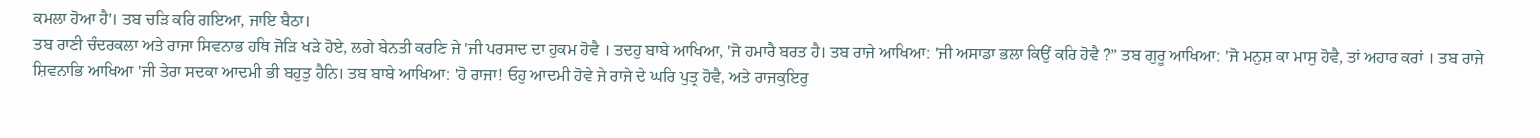ਕਮਲਾ ਹੋਆ ਹੈ'। ਤਬ ਚੜਿ ਕਰਿ ਗਇਆ, ਜਾਇ ਬੈਠਾ।
ਤਬ ਰਾਣੀ ਚੰਦਰਕਲਾ ਅਤੇ ਰਾਜਾ ਸਿਵਨਾਭ ਹਥਿ ਜੋੜਿ ਖੜੇ ਹੋਏ, ਲਗੇ ਬੇਨਤੀ ਕਰਣਿ ਜੇ 'ਜੀ ਪਰਸਾਦ ਦਾ ਹੁਕਮ ਹੋਵੈ । ਤਦਹੁ ਬਾਬੇ ਆਖਿਆ, 'ਜੋ ਹਮਾਰੈ ਬਰਤ ਹੈ। ਤਬ ਰਾਜੇ ਆਖਿਆ: 'ਜੀ ਅਸਾਡਾ ਭਲਾ ਕਿਉਂ ਕਰਿ ਹੋਵੈ ?” ਤਬ ਗੁਰੂ ਆਖਿਆ: 'ਜੋ ਮਨੁਸ਼ ਕਾ ਮਾਸੁ ਹੋਵੈ, ਤਾਂ ਅਹਾਰ ਕਰਾਂ । ਤਬ ਰਾਜੇ ਸ਼ਿਵਨਾਭਿ ਆਖਿਆ 'ਜੀ ਤੇਰਾ ਸਦਕਾ ਆਦਮੀ ਭੀ ਬਹੁਤੁ ਹੈਨਿ। ਤਬ ਬਾਬੇ ਆਖਿਆ: 'ਹੋ ਰਾਜਾ! ਓਹੁ ਆਦਮੀ ਹੋਵੇ ਜੇ ਰਾਜੇ ਦੇ ਘਰਿ ਪੁਤ੍ਰ ਹੋਵੈ, ਅਤੇ ਰਾਜਕੁਇਰੁ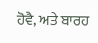ਹੋਵੈ, ਅਤੇ ਬਾਰਹ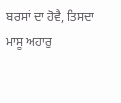ਬਰਸਾਂ ਦਾ ਹੋਵੈ, ਤਿਸਦਾ ਮਾਸੂ ਅਹਾਰੁ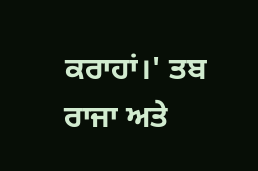ਕਰਾਹਾਂ।' ਤਬ ਰਾਜਾ ਅਤੇ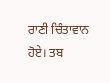ਰਾਣੀ ਚਿੰਤਾਵਾਨ ਹੋਏ। ਤਬ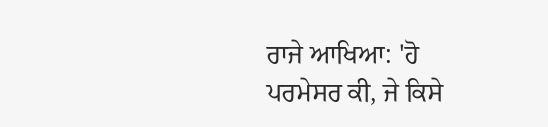ਰਾਜੇ ਆਖਿਆ: 'ਹੋ ਪਰਮੇਸਰ ਕੀ, ਜੇ ਕਿਸੇ